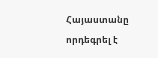Հայաստանը որդեգրել է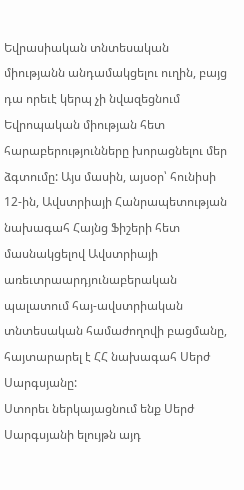Եվրասիական տնտեսական միությանն անդամակցելու ուղին, բայց դա որեւէ կերպ չի նվազեցնում Եվրոպական միության հետ հարաբերությունները խորացնելու մեր ձգտումը: Այս մասին, այսօր՝ հունիսի 12-ին, Ավստրիայի Հանրապետության նախագահ Հայնց Ֆիշերի հետ մասնակցելով Ավստրիայի առեւտրաարդյունաբերական պալատում հայ-ավստրիական տնտեսական համաժողովի բացմանը, հայտարարել է ՀՀ նախագահ Սերժ Սարգսյանը:
Ստորեւ ներկայացնում ենք Սերժ Սարգսյանի ելույթն այդ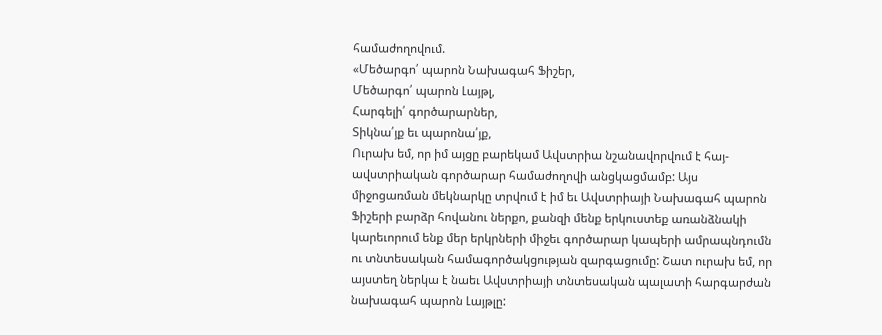համաժողովում.
«Մեծարգո՛ պարոն Նախագահ Ֆիշեր,
Մեծարգո՛ պարոն Լայթլ,
Հարգելի՛ գործարարներ,
Տիկնա՛յք եւ պարոնա՛յք,
Ուրախ եմ, որ իմ այցը բարեկամ Ավստրիա նշանավորվում է հայ-ավստրիական գործարար համաժողովի անցկացմամբ: Այս միջոցառման մեկնարկը տրվում է իմ եւ Ավստրիայի Նախագահ պարոն Ֆիշերի բարձր հովանու ներքո, քանզի մենք երկուստեք առանձնակի կարեւորում ենք մեր երկրների միջեւ գործարար կապերի ամրապնդումն ու տնտեսական համագործակցության զարգացումը: Շատ ուրախ եմ, որ այստեղ ներկա է նաեւ Ավստրիայի տնտեսական պալատի հարգարժան նախագահ պարոն Լայթլը: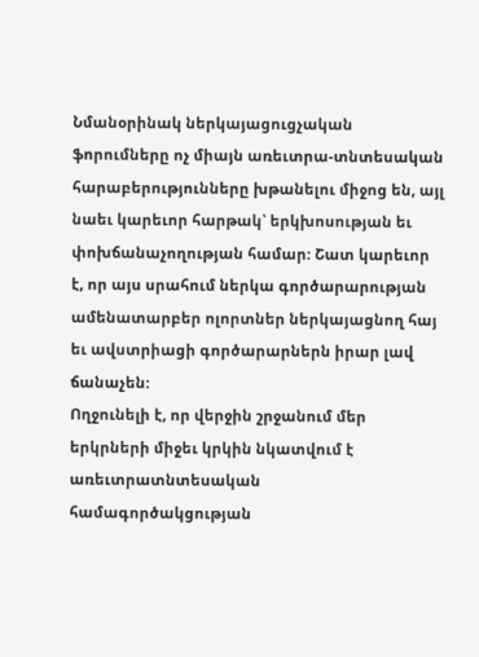Նմանօրինակ ներկայացուցչական ֆորումները ոչ միայն առեւտրա-տնտեսական հարաբերությունները խթանելու միջոց են, այլ նաեւ կարեւոր հարթակ՝ երկխոսության եւ փոխճանաչողության համար: Շատ կարեւոր է, որ այս սրահում ներկա գործարարության ամենատարբեր ոլորտներ ներկայացնող հայ եւ ավստրիացի գործարարներն իրար լավ ճանաչեն:
Ողջունելի է, որ վերջին շրջանում մեր երկրների միջեւ կրկին նկատվում է առեւտրատնտեսական համագործակցության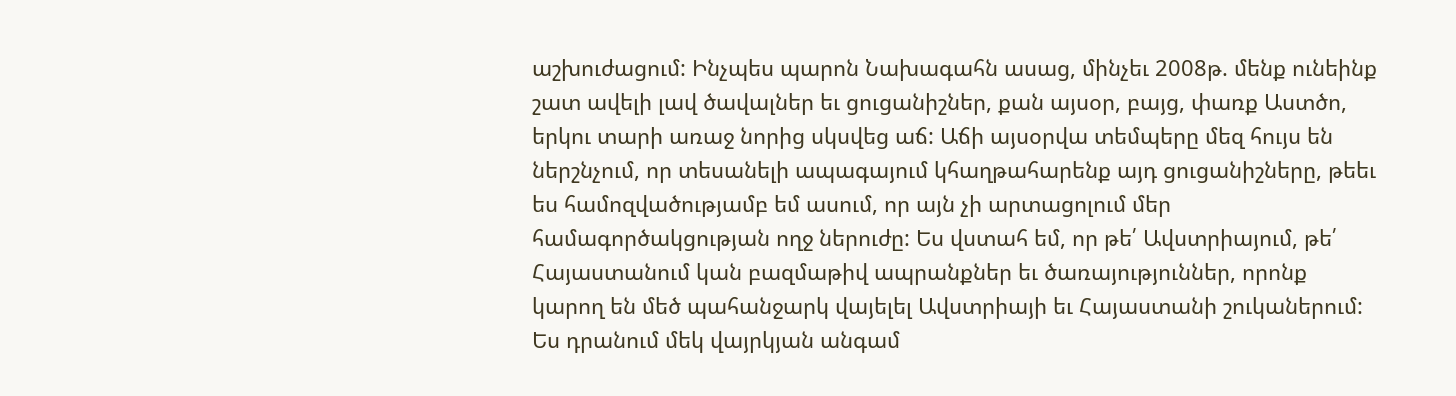աշխուժացում: Ինչպես պարոն Նախագահն ասաց, մինչեւ 2008թ. մենք ունեինք շատ ավելի լավ ծավալներ եւ ցուցանիշներ, քան այսօր, բայց, փառք Աստծո, երկու տարի առաջ նորից սկսվեց աճ: Աճի այսօրվա տեմպերը մեզ հույս են ներշնչում, որ տեսանելի ապագայում կհաղթահարենք այդ ցուցանիշները, թեեւ ես համոզվածությամբ եմ ասում, որ այն չի արտացոլում մեր համագործակցության ողջ ներուժը: Ես վստահ եմ, որ թե՛ Ավստրիայում, թե՛ Հայաստանում կան բազմաթիվ ապրանքներ եւ ծառայություններ, որոնք կարող են մեծ պահանջարկ վայելել Ավստրիայի եւ Հայաստանի շուկաներում: Ես դրանում մեկ վայրկյան անգամ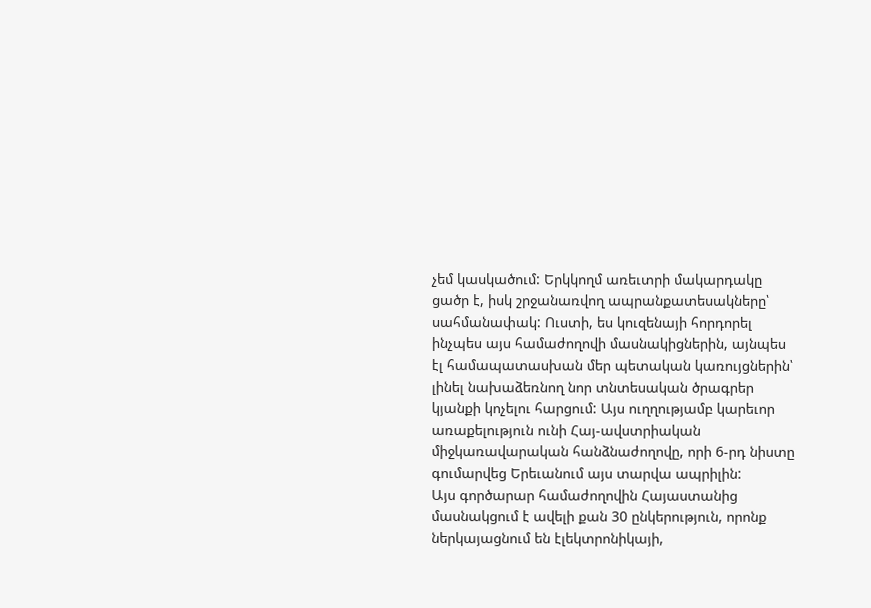չեմ կասկածում: Երկկողմ առեւտրի մակարդակը ցածր է, իսկ շրջանառվող ապրանքատեսակները՝ սահմանափակ: Ուստի, ես կուզենայի հորդորել ինչպես այս համաժողովի մասնակիցներին, այնպես էլ համապատասխան մեր պետական կառույցներին՝ լինել նախաձեռնող նոր տնտեսական ծրագրեր կյանքի կոչելու հարցում: Այս ուղղությամբ կարեւոր առաքելություն ունի Հայ-ավստրիական միջկառավարական հանձնաժողովը, որի 6-րդ նիստը գումարվեց Երեւանում այս տարվա ապրիլին:
Այս գործարար համաժողովին Հայաստանից մասնակցում է ավելի քան 30 ընկերություն, որոնք ներկայացնում են էլեկտրոնիկայի,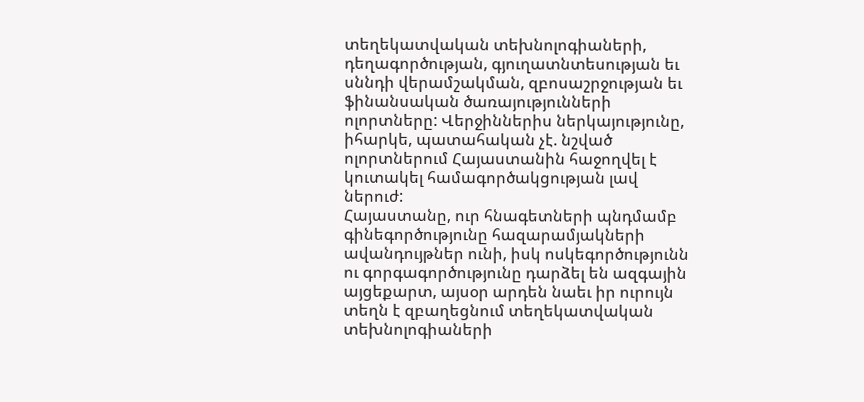տեղեկատվական տեխնոլոգիաների, դեղագործության, գյուղատնտեսության եւ սննդի վերամշակման, զբոսաշրջության եւ ֆինանսական ծառայությունների ոլորտները: Վերջիններիս ներկայությունը, իհարկե, պատահական չէ. նշված ոլորտներում Հայաստանին հաջողվել է կուտակել համագործակցության լավ ներուժ:
Հայաստանը, ուր հնագետների պնդմամբ գինեգործությունը հազարամյակների ավանդույթներ ունի, իսկ ոսկեգործությունն ու գորգագործությունը դարձել են ազգային այցեքարտ, այսօր արդեն նաեւ իր ուրույն տեղն է զբաղեցնում տեղեկատվական տեխնոլոգիաների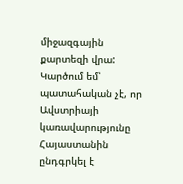միջազգային քարտեզի վրա:
Կարծում եմ՝ պատահական չէ, որ Ավստրիայի կառավարությունը Հայաստանին ընդգրկել է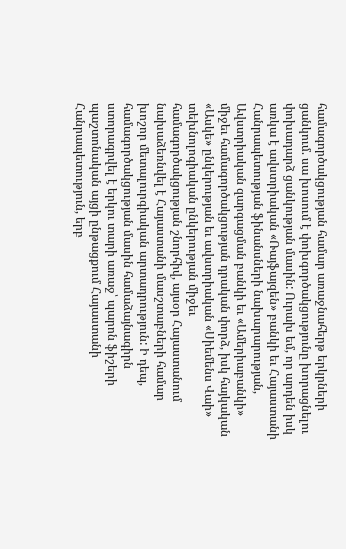համագործակցության համար առաջնահերթ երկրների ցանկում. սա խոսում է փոխգործակցությունը խորացնելու փոխադարձ ցանկության մասին: Ուրախ եմ, որ արդեն իսկ առկա է ավստրիական «Ռայֆայզեն» բանկի եւ Հայաստանի Հանրապետության ֆինանսների նախարարության, Ավստրիական զարգացման բանկի եւ «Ամերիաբանկի» միջեւ համագործակցության դրական փորձ, իսկ հայկական «Ասկե» ընկերության եւ ավստրիական «Սիեմենս Վաի» տեխնոլոգիական ընկերության միջեւ համագործակցության շնորհիվ, այսօր Հայաստանում նախաձեռնվել է Հայաստանի մասշտաբների համար խոշոր մետալուրգիական արտադրություն: Ի դեպ, համագործակցության մասին համաձայնագիրն ստորագրվել է երկու տարի առաջ՝ պարոն ֆիշերի պաշտոնական այցի ընթացքում Հայաստանի Հանրապետություն, երբ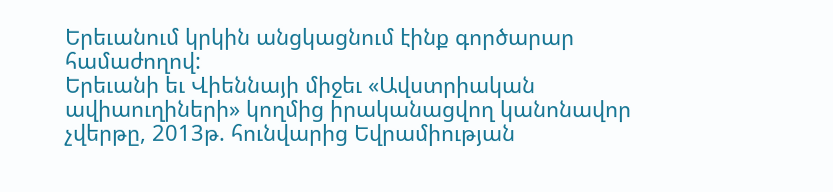Երեւանում կրկին անցկացնում էինք գործարար համաժողով:
Երեւանի եւ Վիեննայի միջեւ «Ավստրիական ավիաուղիների» կողմից իրականացվող կանոնավոր չվերթը, 2013թ. հունվարից Եվրամիության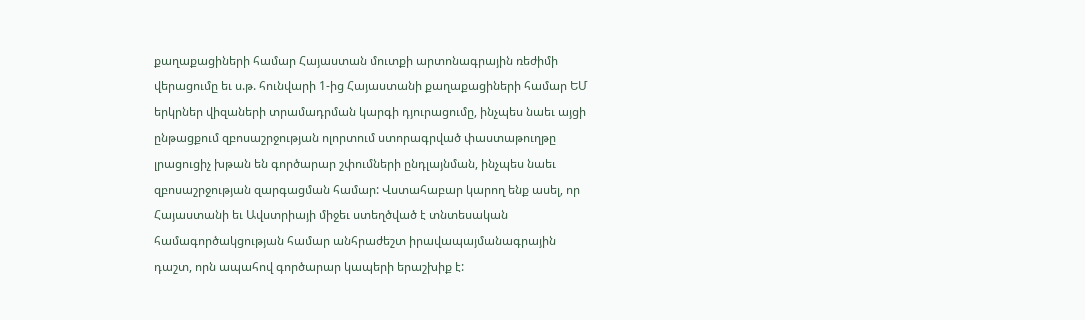քաղաքացիների համար Հայաստան մուտքի արտոնագրային ռեժիմի վերացումը եւ ս.թ. հունվարի 1-ից Հայաստանի քաղաքացիների համար ԵՄ երկրներ վիզաների տրամադրման կարգի դյուրացումը, ինչպես նաեւ այցի ընթացքում զբոսաշրջության ոլորտում ստորագրված փաստաթուղթը լրացուցիչ խթան են գործարար շփումների ընդլայնման, ինչպես նաեւ զբոսաշրջության զարգացման համար: Վստահաբար կարող ենք ասել, որ Հայաստանի եւ Ավստրիայի միջեւ ստեղծված է տնտեսական համագործակցության համար անհրաժեշտ իրավապայմանագրային դաշտ, որն ապահով գործարար կապերի երաշխիք է: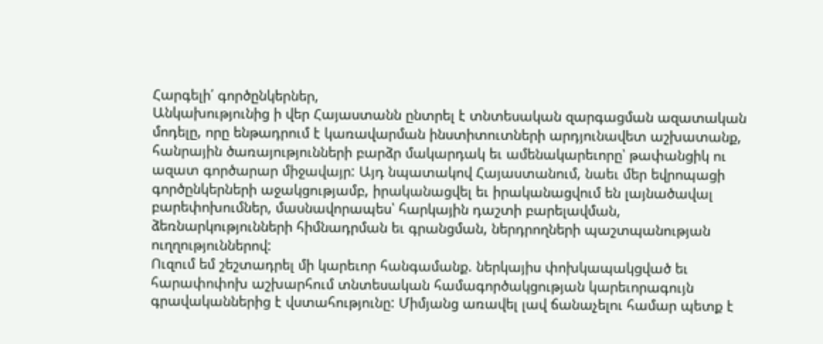Հարգելի՛ գործընկերներ,
Անկախությունից ի վեր Հայաստանն ընտրել է տնտեսական զարգացման ազատական մոդելը, որը ենթադրում է կառավարման ինստիտուտների արդյունավետ աշխատանք, հանրային ծառայությունների բարձր մակարդակ եւ ամենակարեւորը՝ թափանցիկ ու ազատ գործարար միջավայր: Այդ նպատակով Հայաստանում, նաեւ մեր եվրոպացի գործընկերների աջակցությամբ, իրականացվել եւ իրականացվում են լայնածավալ բարեփոխումներ, մասնավորապես՝ հարկային դաշտի բարելավման, ձեռնարկությունների հիմնադրման եւ գրանցման, ներդրողների պաշտպանության ուղղություններով:
Ուզում եմ շեշտադրել մի կարեւոր հանգամանք. ներկայիս փոխկապակցված եւ հարափոփոխ աշխարհում տնտեսական համագործակցության կարեւորագույն գրավականներից է վստահությունը: Միմյանց առավել լավ ճանաչելու համար պետք է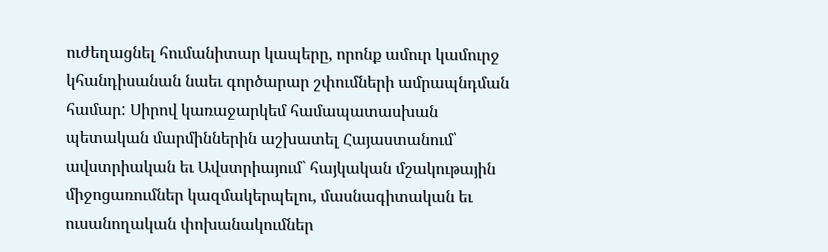ուժեղացնել հումանիտար կապերը, որոնք ամուր կամուրջ կհանդիսանան նաեւ գործարար շփումների ամրապնդման համար: Սիրով կառաջարկեմ համապատասխան պետական մարմիններին աշխատել Հայաստանում՝ ավստրիական եւ Ավստրիայում` հայկական մշակութային միջոցառումներ կազմակերպելու, մասնագիտական եւ ուսանողական փոխանակումներ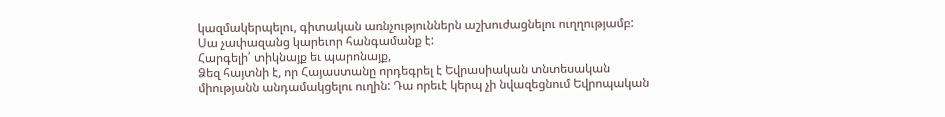կազմակերպելու, գիտական առնչություններն աշխուժացնելու ուղղությամբ: Սա չափազանց կարեւոր հանգամանք է:
Հարգելի՛ տիկնայք եւ պարոնայք,
Ձեզ հայտնի է, որ Հայաստանը որդեգրել է Եվրասիական տնտեսական միությանն անդամակցելու ուղին: Դա որեւէ կերպ չի նվազեցնում Եվրոպական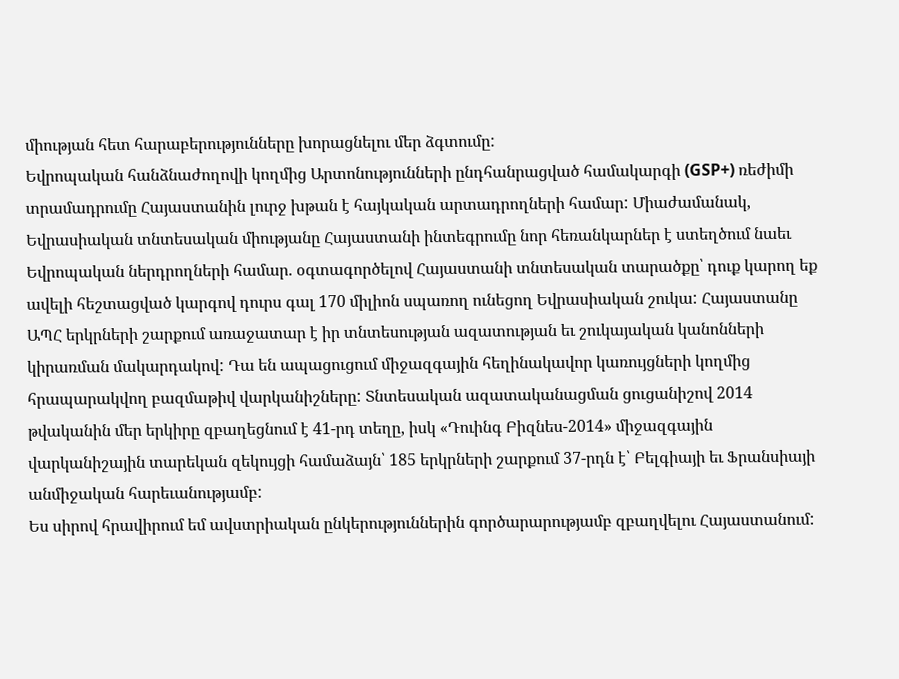միության հետ հարաբերությունները խորացնելու մեր ձգտումը:
Եվրոպական հանձնաժողովի կողմից Արտոնությունների ընդհանրացված համակարգի (GSP+) ռեժիմի տրամադրումը Հայաստանին լուրջ խթան է հայկական արտադրողների համար: Միաժամանակ, Եվրասիական տնտեսական միությանը Հայաստանի ինտեգրումը նոր հեռանկարներ է ստեղծում նաեւ Եվրոպական ներդրողների համար. օգտագործելով Հայաստանի տնտեսական տարածքը՝ դուք կարող եք ավելի հեշտացված կարգով դուրս գալ 170 միլիոն սպառող ունեցող Եվրասիական շուկա: Հայաստանը ԱՊՀ երկրների շարքում առաջատար է իր տնտեսության ազատության եւ շուկայական կանոնների կիրառման մակարդակով: Դա են ապացուցում միջազգային հեղինակավոր կառույցների կողմից հրապարակվող բազմաթիվ վարկանիշները: Տնտեսական ազատականացման ցուցանիշով 2014 թվականին մեր երկիրը զբաղեցնում է 41-րդ տեղը, իսկ «Դուինգ Բիզնես-2014» միջազգային վարկանիշային տարեկան զեկույցի համաձայն՝ 185 երկրների շարքում 37-րդն է՝ Բելգիայի եւ Ֆրանսիայի անմիջական հարեւանությամբ:
Ես սիրով հրավիրում եմ ավստրիական ընկերություններին գործարարությամբ զբաղվելու Հայաստանում: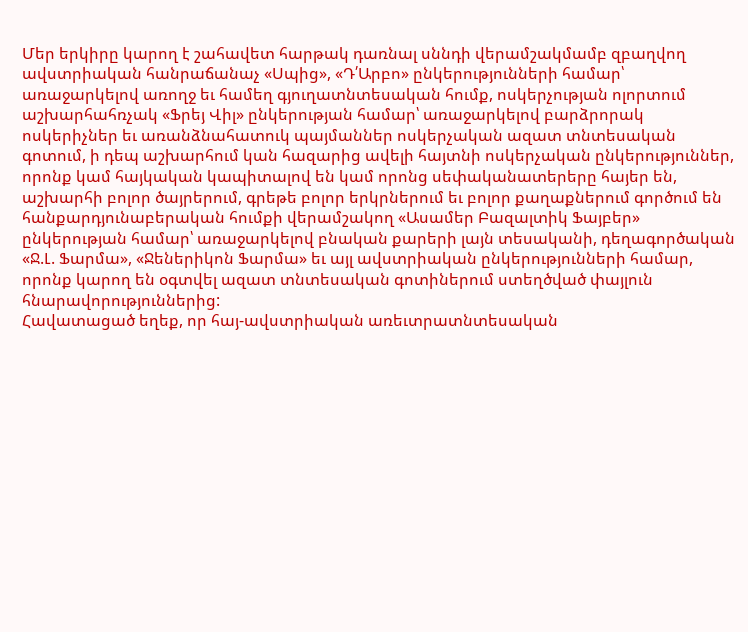Մեր երկիրը կարող է շահավետ հարթակ դառնալ սննդի վերամշակմամբ զբաղվող ավստրիական հանրաճանաչ «Սպից», «Դ՛Արբո» ընկերությունների համար՝ առաջարկելով առողջ եւ համեղ գյուղատնտեսական հումք, ոսկերչության ոլորտում աշխարհահռչակ «Ֆրեյ Վիլ» ընկերության համար՝ առաջարկելով բարձրորակ ոսկերիչներ եւ առանձնահատուկ պայմաններ ոսկերչական ազատ տնտեսական գոտում, ի դեպ աշխարհում կան հազարից ավելի հայտնի ոսկերչական ընկերություններ, որոնք կամ հայկական կապիտալով են կամ որոնց սեփականատերերը հայեր են, աշխարհի բոլոր ծայրերում, գրեթե բոլոր երկրներում եւ բոլոր քաղաքներում գործում են հանքարդյունաբերական հումքի վերամշակող «Ասամեր Բազալտիկ Ֆայբեր» ընկերության համար՝ առաջարկելով բնական քարերի լայն տեսականի, դեղագործական «Ջ.Լ. Ֆարմա», «Ջեներիկոն Ֆարմա» եւ այլ ավստրիական ընկերությունների համար, որոնք կարող են օգտվել ազատ տնտեսական գոտիներում ստեղծված փայլուն հնարավորություններից:
Հավատացած եղեք, որ հայ-ավստրիական առեւտրատնտեսական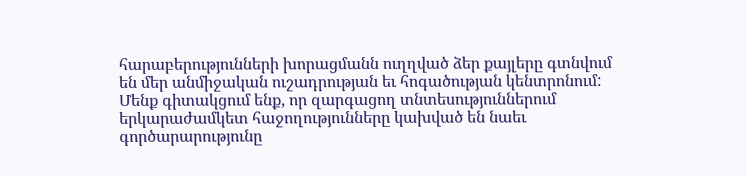հարաբերությունների խորացմանն ուղղված ձեր քայլերը գտնվում են մեր անմիջական ուշադրության եւ հոգածության կենտրոնում: Մենք գիտակցում ենք, որ զարգացող տնտեսություններում երկարաժամկետ հաջողությունները կախված են նաեւ գործարարությունը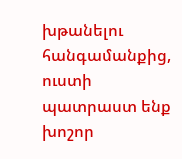խթանելու հանգամանքից, ուստի պատրաստ ենք խոշոր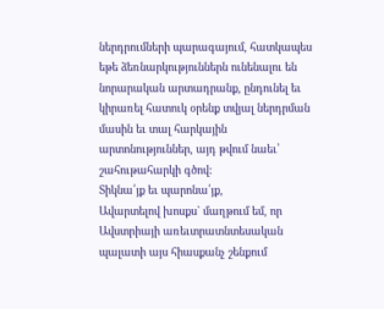ներդրումների պարագայում, հատկապես եթե ձեռնարկություններն ունենալու են նորարական արտադրանք, ընդունել եւ կիրառել հատուկ օրենք տվյալ ներդրման մասին եւ տալ հարկային արտոնություններ, այդ թվում նաեւ՝ շահութահարկի գծով:
Տիկնա՛յք եւ պարոնա՛յք,
Ավարտելով խոսքս` մաղթում եմ, որ Ավստրիայի առեւտրատնտեսական պալատի այս հիասքանչ շենքում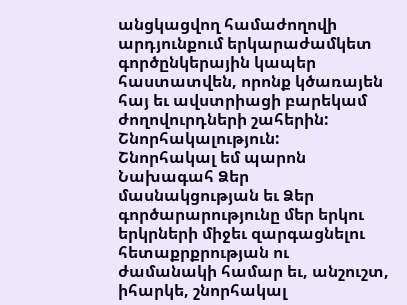անցկացվող համաժողովի արդյունքում երկարաժամկետ գործընկերային կապեր հաստատվեն, որոնք կծառայեն հայ եւ ավստրիացի բարեկամ ժողովուրդների շահերին:
Շնորհակալություն:
Շնորհակալ եմ պարոն Նախագահ Ձեր մասնակցության եւ Ձեր գործարարությունը մեր երկու երկրների միջեւ զարգացնելու հետաքրքրության ու ժամանակի համար եւ, անշուշտ, իհարկե, շնորհակալ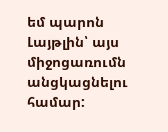եմ պարոն Լայթլին՝ այս միջոցառումն անցկացնելու համար: